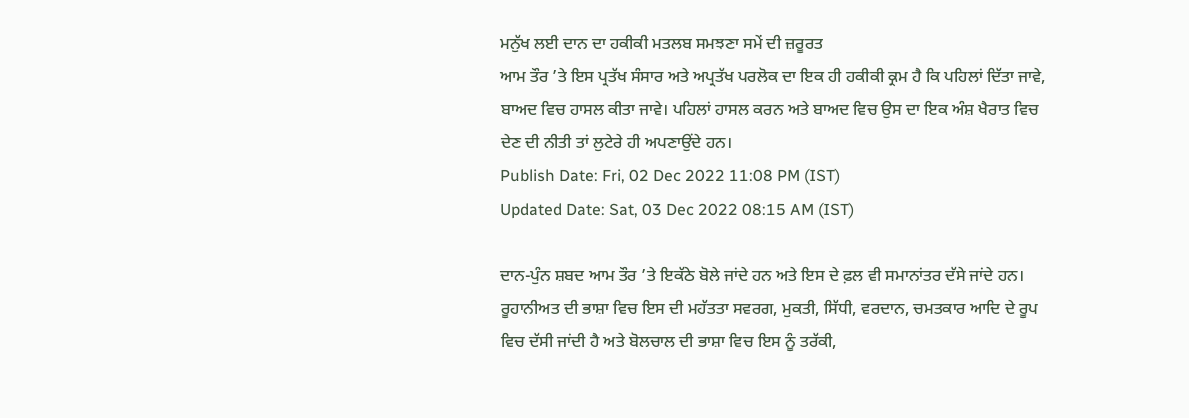ਮਨੁੱਖ ਲਈ ਦਾਨ ਦਾ ਹਕੀਕੀ ਮਤਲਬ ਸਮਝਣਾ ਸਮੇਂ ਦੀ ਜ਼ਰੂਰਤ
ਆਮ ਤੌਰ ’ਤੇ ਇਸ ਪ੍ਰਤੱਖ ਸੰਸਾਰ ਅਤੇ ਅਪ੍ਰਤੱਖ ਪਰਲੋਕ ਦਾ ਇਕ ਹੀ ਹਕੀਕੀ ਕ੍ਰਮ ਹੈ ਕਿ ਪਹਿਲਾਂ ਦਿੱਤਾ ਜਾਵੇ, ਬਾਅਦ ਵਿਚ ਹਾਸਲ ਕੀਤਾ ਜਾਵੇ। ਪਹਿਲਾਂ ਹਾਸਲ ਕਰਨ ਅਤੇ ਬਾਅਦ ਵਿਚ ਉਸ ਦਾ ਇਕ ਅੰਸ਼ ਖੈਰਾਤ ਵਿਚ ਦੇਣ ਦੀ ਨੀਤੀ ਤਾਂ ਲੁਟੇਰੇ ਹੀ ਅਪਣਾਉਂਦੇ ਹਨ।
Publish Date: Fri, 02 Dec 2022 11:08 PM (IST)
Updated Date: Sat, 03 Dec 2022 08:15 AM (IST)

ਦਾਨ-ਪੁੰਨ ਸ਼ਬਦ ਆਮ ਤੌਰ ’ਤੇ ਇਕੱਠੇ ਬੋਲੇ ਜਾਂਦੇ ਹਨ ਅਤੇ ਇਸ ਦੇ ਫ਼ਲ ਵੀ ਸਮਾਨਾਂਤਰ ਦੱਸੇ ਜਾਂਦੇ ਹਨ। ਰੂਹਾਨੀਅਤ ਦੀ ਭਾਸ਼ਾ ਵਿਚ ਇਸ ਦੀ ਮਹੱਤਤਾ ਸਵਰਗ, ਮੁਕਤੀ, ਸਿੱਧੀ, ਵਰਦਾਨ, ਚਮਤਕਾਰ ਆਦਿ ਦੇ ਰੂਪ ਵਿਚ ਦੱਸੀ ਜਾਂਦੀ ਹੈ ਅਤੇ ਬੋਲਚਾਲ ਦੀ ਭਾਸ਼ਾ ਵਿਚ ਇਸ ਨੂੰ ਤਰੱਕੀ,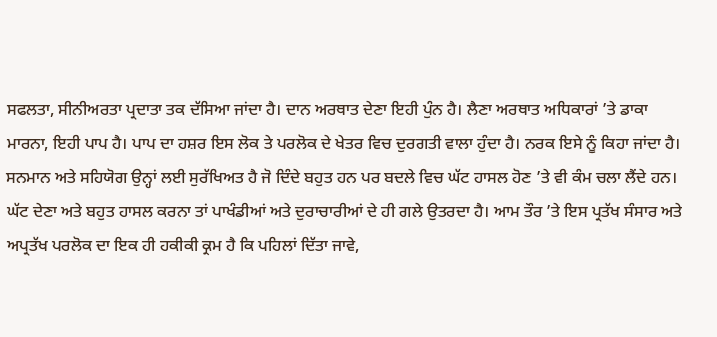ਸਫਲਤਾ, ਸੀਨੀਅਰਤਾ ਪ੍ਰਦਾਤਾ ਤਕ ਦੱਸਿਆ ਜਾਂਦਾ ਹੈ। ਦਾਨ ਅਰਥਾਤ ਦੇਣਾ ਇਹੀ ਪੁੰਨ ਹੈ। ਲੈਣਾ ਅਰਥਾਤ ਅਧਿਕਾਰਾਂ ’ਤੇ ਡਾਕਾ ਮਾਰਨਾ, ਇਹੀ ਪਾਪ ਹੈ। ਪਾਪ ਦਾ ਹਸ਼ਰ ਇਸ ਲੋਕ ਤੇ ਪਰਲੋਕ ਦੇ ਖੇਤਰ ਵਿਚ ਦੁਰਗਤੀ ਵਾਲਾ ਹੁੰਦਾ ਹੈ। ਨਰਕ ਇਸੇ ਨੂੰ ਕਿਹਾ ਜਾਂਦਾ ਹੈ। ਸਨਮਾਨ ਅਤੇ ਸਹਿਯੋਗ ਉਨ੍ਹਾਂ ਲਈ ਸੁਰੱਖਿਅਤ ਹੈ ਜੋ ਦਿੰਦੇ ਬਹੁਤ ਹਨ ਪਰ ਬਦਲੇ ਵਿਚ ਘੱਟ ਹਾਸਲ ਹੋਣ ’ਤੇ ਵੀ ਕੰਮ ਚਲਾ ਲੈਂਦੇ ਹਨ। ਘੱਟ ਦੇਣਾ ਅਤੇ ਬਹੁਤ ਹਾਸਲ ਕਰਨਾ ਤਾਂ ਪਾਖੰਡੀਆਂ ਅਤੇ ਦੁਰਾਚਾਰੀਆਂ ਦੇ ਹੀ ਗਲੇ ਉਤਰਦਾ ਹੈ। ਆਮ ਤੌਰ ’ਤੇ ਇਸ ਪ੍ਰਤੱਖ ਸੰਸਾਰ ਅਤੇ ਅਪ੍ਰਤੱਖ ਪਰਲੋਕ ਦਾ ਇਕ ਹੀ ਹਕੀਕੀ ਕ੍ਰਮ ਹੈ ਕਿ ਪਹਿਲਾਂ ਦਿੱਤਾ ਜਾਵੇ,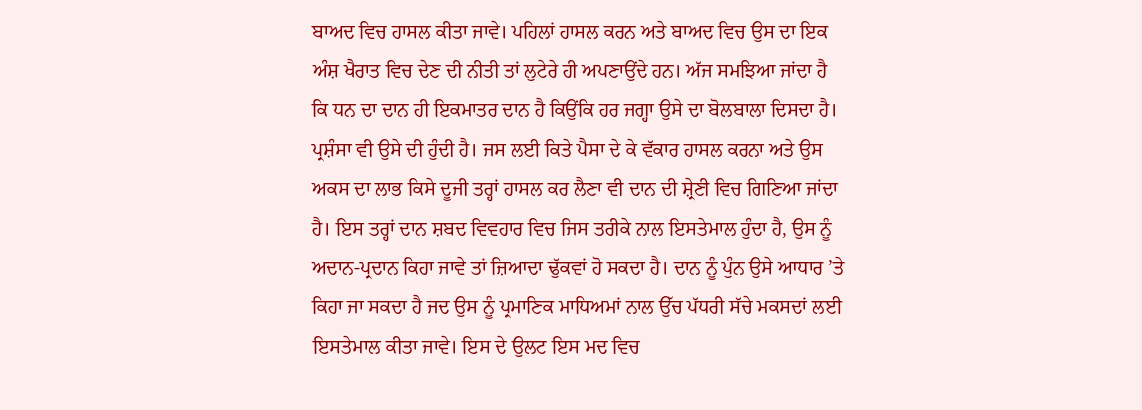ਬਾਅਦ ਵਿਚ ਹਾਸਲ ਕੀਤਾ ਜਾਵੇ। ਪਹਿਲਾਂ ਹਾਸਲ ਕਰਨ ਅਤੇ ਬਾਅਦ ਵਿਚ ਉਸ ਦਾ ਇਕ ਅੰਸ਼ ਖੈਰਾਤ ਵਿਚ ਦੇਣ ਦੀ ਨੀਤੀ ਤਾਂ ਲੁਟੇਰੇ ਹੀ ਅਪਣਾਉਂਦੇ ਹਨ। ਅੱਜ ਸਮਝਿਆ ਜਾਂਦਾ ਹੈ ਕਿ ਧਨ ਦਾ ਦਾਨ ਹੀ ਇਕਮਾਤਰ ਦਾਨ ਹੈ ਕਿਉਂਕਿ ਹਰ ਜਗ੍ਹਾ ਉਸੇ ਦਾ ਬੋਲਬਾਲਾ ਦਿਸਦਾ ਹੈ। ਪ੍ਰਸ਼ੰਸਾ ਵੀ ਉਸੇ ਦੀ ਹੁੰਦੀ ਹੈ। ਜਸ ਲਈ ਕਿਤੇ ਪੈਸਾ ਦੇ ਕੇ ਵੱਕਾਰ ਹਾਸਲ ਕਰਨਾ ਅਤੇ ਉਸ ਅਕਸ ਦਾ ਲਾਭ ਕਿਸੇ ਦੂਜੀ ਤਰ੍ਹਾਂ ਹਾਸਲ ਕਰ ਲੈਣਾ ਵੀ ਦਾਨ ਦੀ ਸ਼੍ਰੇਣੀ ਵਿਚ ਗਿਣਿਆ ਜਾਂਦਾ ਹੈ। ਇਸ ਤਰ੍ਹਾਂ ਦਾਨ ਸ਼ਬਦ ਵਿਵਹਾਰ ਵਿਚ ਜਿਸ ਤਰੀਕੇ ਨਾਲ ਇਸਤੇਮਾਲ ਹੁੰਦਾ ਹੈ, ਉਸ ਨੂੰ ਅਦਾਨ-ਪ੍ਰਦਾਨ ਕਿਹਾ ਜਾਵੇ ਤਾਂ ਜ਼ਿਆਦਾ ਢੁੱਕਵਾਂ ਹੋ ਸਕਦਾ ਹੈ। ਦਾਨ ਨੂੰ ਪੁੰਨ ਉਸੇ ਆਧਾਰ ’ਤੇ ਕਿਹਾ ਜਾ ਸਕਦਾ ਹੈ ਜਦ ਉਸ ਨੂੰ ਪ੍ਰਮਾਣਿਕ ਮਾਧਿਅਮਾਂ ਨਾਲ ਉੱਚ ਪੱਧਰੀ ਸੱਚੇ ਮਕਸਦਾਂ ਲਈ ਇਸਤੇਮਾਲ ਕੀਤਾ ਜਾਵੇ। ਇਸ ਦੇ ਉਲਟ ਇਸ ਮਦ ਵਿਚ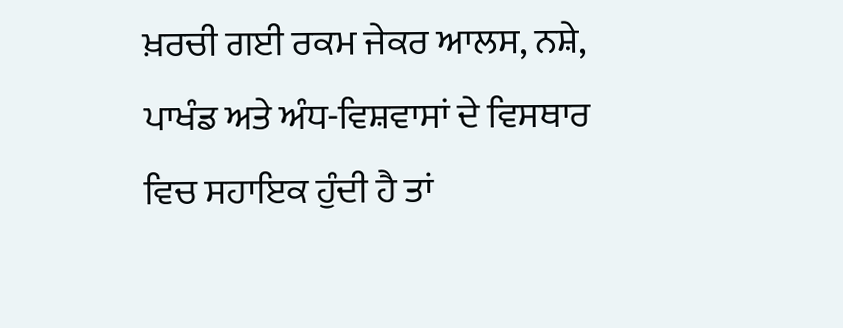ਖ਼ਰਚੀ ਗਈ ਰਕਮ ਜੇਕਰ ਆਲਸ, ਨਸ਼ੇ, ਪਾਖੰਡ ਅਤੇ ਅੰਧ-ਵਿਸ਼ਵਾਸਾਂ ਦੇ ਵਿਸਥਾਰ ਵਿਚ ਸਹਾਇਕ ਹੁੰਦੀ ਹੈ ਤਾਂ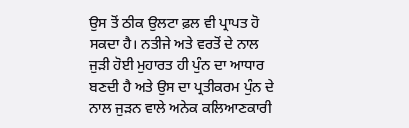ਉਸ ਤੋਂ ਠੀਕ ਉਲਟਾ ਫ਼ਲ ਵੀ ਪ੍ਰਾਪਤ ਹੋ ਸਕਦਾ ਹੈ। ਨਤੀਜੇ ਅਤੇ ਵਰਤੋਂ ਦੇ ਨਾਲ ਜੁੜੀ ਹੋਈ ਮੁਹਾਰਤ ਹੀ ਪੁੰਨ ਦਾ ਆਧਾਰ ਬਣਦੀ ਹੈ ਅਤੇ ਉਸ ਦਾ ਪ੍ਰਤੀਕਰਮ ਪੁੰਨ ਦੇ ਨਾਲ ਜੁੜਨ ਵਾਲੇ ਅਨੇਕ ਕਲਿਆਣਕਾਰੀ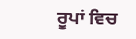ਰੂਪਾਂ ਵਿਚ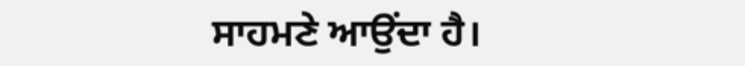ਸਾਹਮਣੇ ਆਉਂਦਾ ਹੈ।